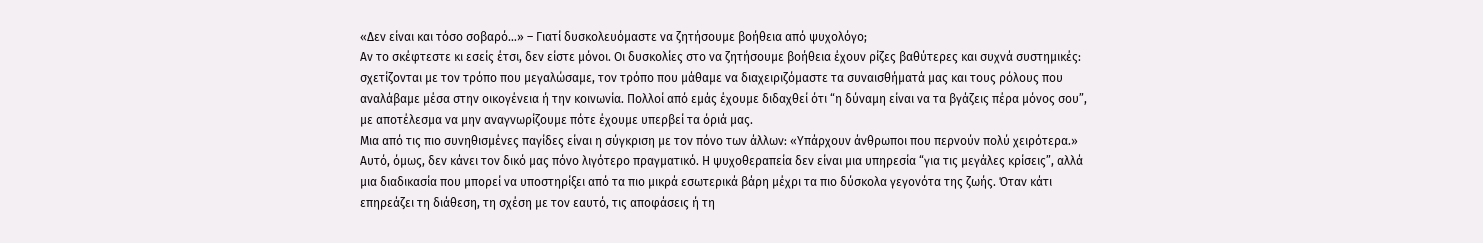«Δεν είναι και τόσο σοβαρό…» – Γιατί δυσκολευόμαστε να ζητήσουμε βοήθεια από ψυχολόγο;
Αν το σκέφτεστε κι εσείς έτσι, δεν είστε μόνοι. Οι δυσκολίες στο να ζητήσουμε βοήθεια έχουν ρίζες βαθύτερες και συχνά συστημικές: σχετίζονται με τον τρόπο που μεγαλώσαμε, τον τρόπο που μάθαμε να διαχειριζόμαστε τα συναισθήματά μας και τους ρόλους που αναλάβαμε μέσα στην οικογένεια ή την κοινωνία. Πολλοί από εμάς έχουμε διδαχθεί ότι “η δύναμη είναι να τα βγάζεις πέρα μόνος σου”, με αποτέλεσμα να μην αναγνωρίζουμε πότε έχουμε υπερβεί τα όριά μας.
Μια από τις πιο συνηθισμένες παγίδες είναι η σύγκριση με τον πόνο των άλλων: «Υπάρχουν άνθρωποι που περνούν πολύ χειρότερα.» Αυτό, όμως, δεν κάνει τον δικό μας πόνο λιγότερο πραγματικό. Η ψυχοθεραπεία δεν είναι μια υπηρεσία “για τις μεγάλες κρίσεις”, αλλά μια διαδικασία που μπορεί να υποστηρίξει από τα πιο μικρά εσωτερικά βάρη μέχρι τα πιο δύσκολα γεγονότα της ζωής. Όταν κάτι επηρεάζει τη διάθεση, τη σχέση με τον εαυτό, τις αποφάσεις ή τη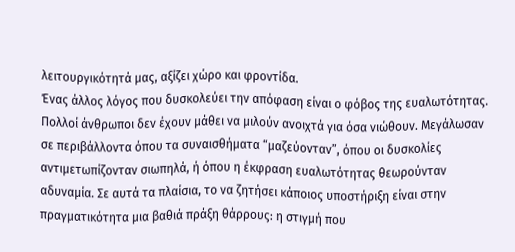λειτουργικότητά μας, αξίζει χώρο και φροντίδα.
Ένας άλλος λόγος που δυσκολεύει την απόφαση είναι ο φόβος της ευαλωτότητας. Πολλοί άνθρωποι δεν έχουν μάθει να μιλούν ανοιχτά για όσα νιώθουν. Μεγάλωσαν σε περιβάλλοντα όπου τα συναισθήματα “μαζεύονταν”, όπου οι δυσκολίες αντιμετωπίζονταν σιωπηλά, ή όπου η έκφραση ευαλωτότητας θεωρούνταν αδυναμία. Σε αυτά τα πλαίσια, το να ζητήσει κάποιος υποστήριξη είναι στην πραγματικότητα μια βαθιά πράξη θάρρους: η στιγμή που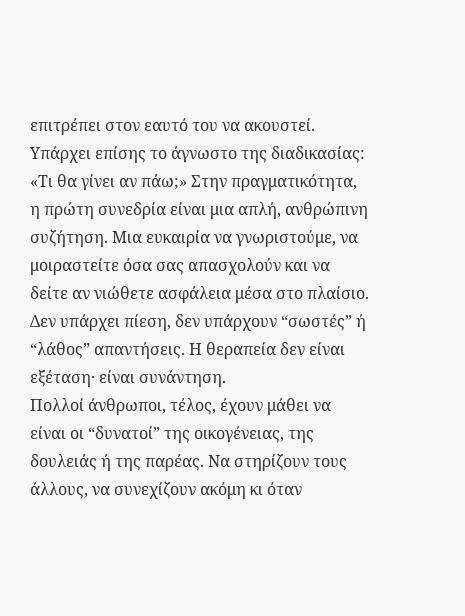επιτρέπει στον εαυτό του να ακουστεί.
Υπάρχει επίσης το άγνωστο της διαδικασίας: «Τι θα γίνει αν πάω;» Στην πραγματικότητα, η πρώτη συνεδρία είναι μια απλή, ανθρώπινη συζήτηση. Μια ευκαιρία να γνωριστούμε, να μοιραστείτε όσα σας απασχολούν και να δείτε αν νιώθετε ασφάλεια μέσα στο πλαίσιο. Δεν υπάρχει πίεση, δεν υπάρχουν “σωστές” ή “λάθος” απαντήσεις. Η θεραπεία δεν είναι εξέταση· είναι συνάντηση.
Πολλοί άνθρωποι, τέλος, έχουν μάθει να είναι οι “δυνατοί” της οικογένειας, της δουλειάς ή της παρέας. Να στηρίζουν τους άλλους, να συνεχίζουν ακόμη κι όταν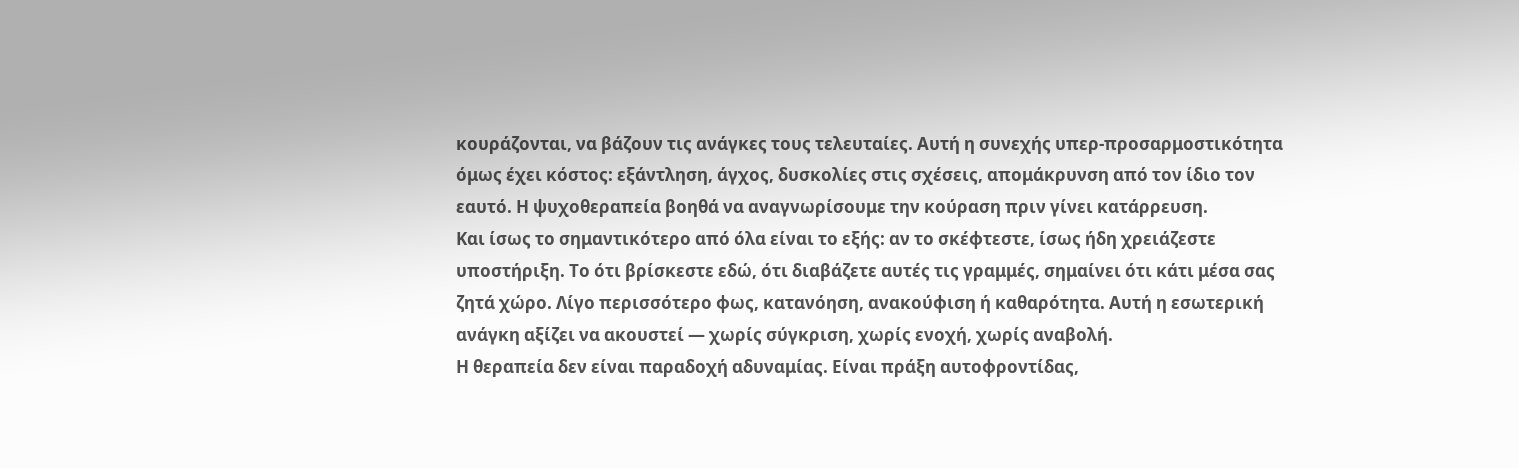κουράζονται, να βάζουν τις ανάγκες τους τελευταίες. Αυτή η συνεχής υπερ-προσαρμοστικότητα όμως έχει κόστος: εξάντληση, άγχος, δυσκολίες στις σχέσεις, απομάκρυνση από τον ίδιο τον εαυτό. Η ψυχοθεραπεία βοηθά να αναγνωρίσουμε την κούραση πριν γίνει κατάρρευση.
Και ίσως το σημαντικότερο από όλα είναι το εξής: αν το σκέφτεστε, ίσως ήδη χρειάζεστε υποστήριξη. Το ότι βρίσκεστε εδώ, ότι διαβάζετε αυτές τις γραμμές, σημαίνει ότι κάτι μέσα σας ζητά χώρο. Λίγο περισσότερο φως, κατανόηση, ανακούφιση ή καθαρότητα. Αυτή η εσωτερική ανάγκη αξίζει να ακουστεί — χωρίς σύγκριση, χωρίς ενοχή, χωρίς αναβολή.
Η θεραπεία δεν είναι παραδοχή αδυναμίας. Είναι πράξη αυτοφροντίδας,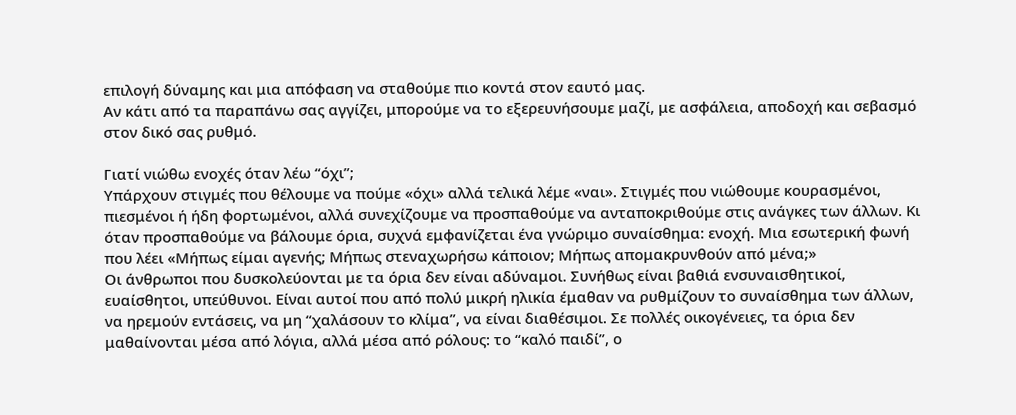επιλογή δύναμης και μια απόφαση να σταθούμε πιο κοντά στον εαυτό μας.
Αν κάτι από τα παραπάνω σας αγγίζει, μπορούμε να το εξερευνήσουμε μαζί, με ασφάλεια, αποδοχή και σεβασμό στον δικό σας ρυθμό.

Γιατί νιώθω ενοχές όταν λέω “όχι”;
Υπάρχουν στιγμές που θέλουμε να πούμε «όχι» αλλά τελικά λέμε «ναι». Στιγμές που νιώθουμε κουρασμένοι, πιεσμένοι ή ήδη φορτωμένοι, αλλά συνεχίζουμε να προσπαθούμε να ανταποκριθούμε στις ανάγκες των άλλων. Κι όταν προσπαθούμε να βάλουμε όρια, συχνά εμφανίζεται ένα γνώριμο συναίσθημα: ενοχή. Μια εσωτερική φωνή που λέει «Μήπως είμαι αγενής; Μήπως στεναχωρήσω κάποιον; Μήπως απομακρυνθούν από μένα;»
Οι άνθρωποι που δυσκολεύονται με τα όρια δεν είναι αδύναμοι. Συνήθως είναι βαθιά ενσυναισθητικοί, ευαίσθητοι, υπεύθυνοι. Είναι αυτοί που από πολύ μικρή ηλικία έμαθαν να ρυθμίζουν το συναίσθημα των άλλων, να ηρεμούν εντάσεις, να μη “χαλάσουν το κλίμα”, να είναι διαθέσιμοι. Σε πολλές οικογένειες, τα όρια δεν μαθαίνονται μέσα από λόγια, αλλά μέσα από ρόλους: το “καλό παιδί”, ο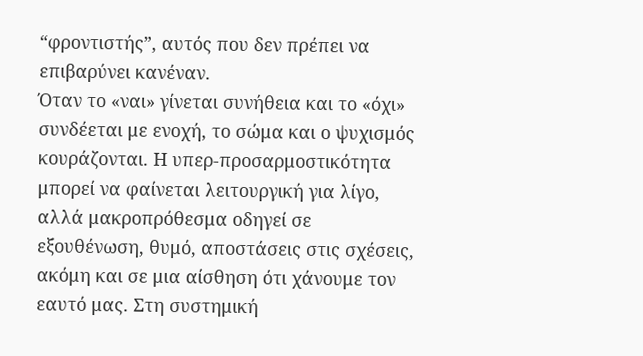“φροντιστής”, αυτός που δεν πρέπει να επιβαρύνει κανέναν.
Όταν το «ναι» γίνεται συνήθεια και το «όχι» συνδέεται με ενοχή, το σώμα και ο ψυχισμός κουράζονται. Η υπερ-προσαρμοστικότητα μπορεί να φαίνεται λειτουργική για λίγο, αλλά μακροπρόθεσμα οδηγεί σε εξουθένωση, θυμό, αποστάσεις στις σχέσεις, ακόμη και σε μια αίσθηση ότι χάνουμε τον εαυτό μας. Στη συστημική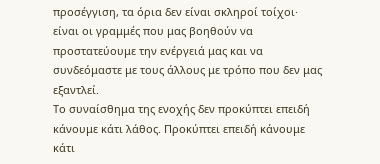προσέγγιση, τα όρια δεν είναι σκληροί τοίχοι· είναι οι γραμμές που μας βοηθούν να προστατεύουμε την ενέργειά μας και να συνδεόμαστε με τους άλλους με τρόπο που δεν μας εξαντλεί.
Το συναίσθημα της ενοχής δεν προκύπτει επειδή κάνουμε κάτι λάθος. Προκύπτει επειδή κάνουμε κάτι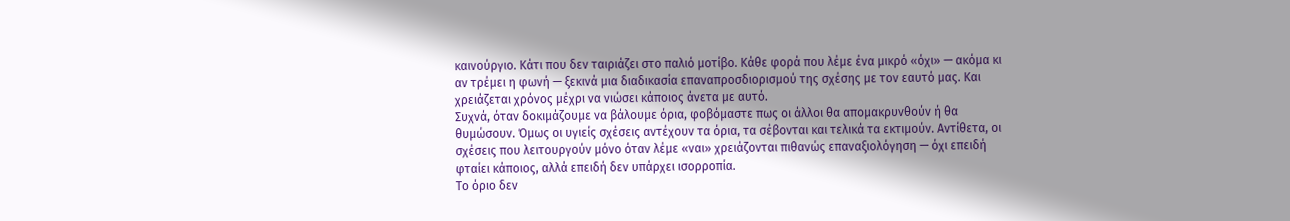καινούργιο. Κάτι που δεν ταιριάζει στο παλιό μοτίβο. Κάθε φορά που λέμε ένα μικρό «όχι» — ακόμα κι αν τρέμει η φωνή — ξεκινά μια διαδικασία επαναπροσδιορισμού της σχέσης με τον εαυτό μας. Και χρειάζεται χρόνος μέχρι να νιώσει κάποιος άνετα με αυτό.
Συχνά, όταν δοκιμάζουμε να βάλουμε όρια, φοβόμαστε πως οι άλλοι θα απομακρυνθούν ή θα θυμώσουν. Όμως οι υγιείς σχέσεις αντέχουν τα όρια, τα σέβονται και τελικά τα εκτιμούν. Αντίθετα, οι σχέσεις που λειτουργούν μόνο όταν λέμε «ναι» χρειάζονται πιθανώς επαναξιολόγηση — όχι επειδή φταίει κάποιος, αλλά επειδή δεν υπάρχει ισορροπία.
Το όριο δεν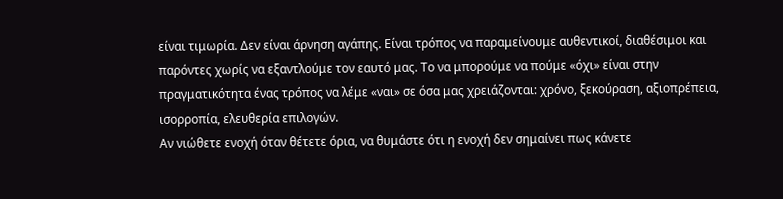είναι τιμωρία. Δεν είναι άρνηση αγάπης. Είναι τρόπος να παραμείνουμε αυθεντικοί, διαθέσιμοι και παρόντες χωρίς να εξαντλούμε τον εαυτό μας. Το να μπορούμε να πούμε «όχι» είναι στην πραγματικότητα ένας τρόπος να λέμε «ναι» σε όσα μας χρειάζονται: χρόνο, ξεκούραση, αξιοπρέπεια, ισορροπία, ελευθερία επιλογών.
Αν νιώθετε ενοχή όταν θέτετε όρια, να θυμάστε ότι η ενοχή δεν σημαίνει πως κάνετε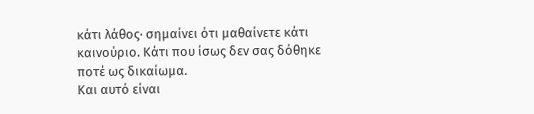κάτι λάθος· σημαίνει ότι μαθαίνετε κάτι καινούριο. Κάτι που ίσως δεν σας δόθηκε ποτέ ως δικαίωμα.
Και αυτό είναι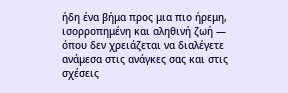ήδη ένα βήμα προς μια πιο ήρεμη, ισορροπημένη και αληθινή ζωή — όπου δεν χρειάζεται να διαλέγετε ανάμεσα στις ανάγκες σας και στις σχέσεις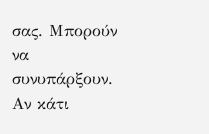σας. Μπορούν να συνυπάρξουν.
Αν κάτι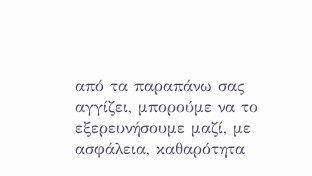από τα παραπάνω σας αγγίζει, μπορούμε να το εξερευνήσουμε μαζί, με ασφάλεια, καθαρότητα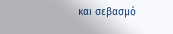και σεβασμό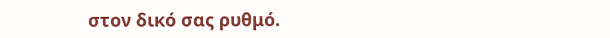στον δικό σας ρυθμό.